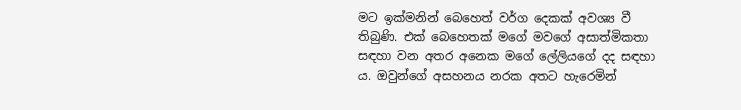මට ඉක්මනින් බෙහෙත් වර්ග දෙකක් අවශ්‍ය වී තිබුණි. එක් බෙහෙතක් මගේ මවගේ අසාත්මිකතා සඳහා වන අතර අනෙක මගේ ලේලියගේ දද සඳහා ය. ඔවුන්ගේ අසහනය නරක අතට හැරෙමින්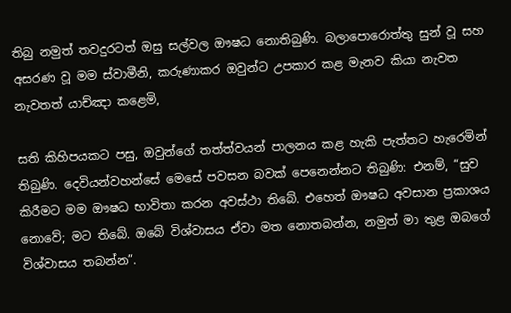තිබු නමුත් තවදුරටත් ඔසු සල්වල ඖෂධ නොතිබුණි. බලාපොරොත්තු සුන් වූ සහ අසරණ වූ මම ස්වාමීනි, කරුණාකර ඔවුන්ට උපකාර කළ මැනව කියා නැවත නැවතත් යාච්ඤා කළෙමි,

සති කිහිපයකට පසු, ඔවුන්ගේ තත්ත්වයන් පාලනය කළ හැකි පැත්තට හැරෙමින් තිබුණි. දෙවියන්වහන්සේ මෙසේ පවසන බවක් පෙනෙන්නට තිබුණි: එනම්, “සුව කිරීමට මම ඖෂධ භාවිතා කරන අවස්ථා තිබේ. එහෙත් ඖෂධ අවසාන ප්‍රකාශය නොවේ; මට තිබේ. ඔබේ විශ්වාසය ඒවා මත නොතබන්න, නමුත් මා තුළ ඔබගේ විශ්වාසය තබන්න”.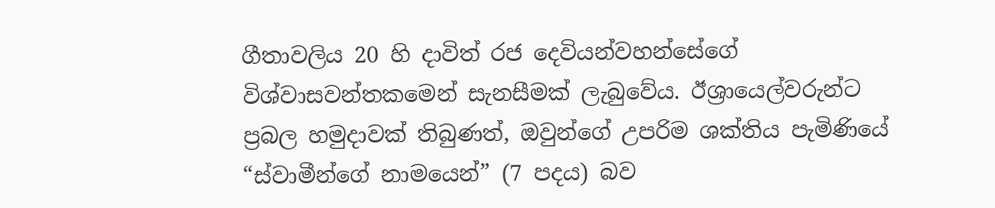ගීතාවලිය 20 හි දාවිත් රජ දෙවියන්වහන්සේගේ විශ්වාසවන්තකමෙන් සැනසීමක් ලැබුවේය. ඊශ්‍රායෙල්වරුන්ට ප්‍රබල හමුදාවක් තිබුණත්, ඔවුන්ගේ උපරිම ශක්තිය පැමිණියේ “ස්වාමීන්ගේ නාමයෙන්” (7 පදය) බව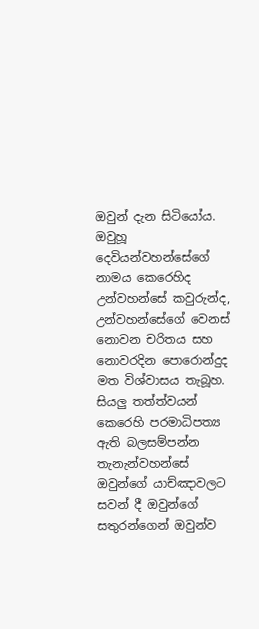ඔවුන් දැන සිටියෝය. ඔවුහූ දෙවියන්වහන්සේගේ නාමය කෙරෙහිද උන්වහන්සේ කවුරුන්ද, උන්වහන්සේගේ වෙනස් නොවන චරිතය සහ නොවරදින පොරොන්දුද මත විශ්වාසය තැබූහ. සියලු තත්ත්වයන් කෙරෙහි පරමාධිපත්‍ය ඇති බලසම්පන්න තැනැන්වහන්සේ ඔවුන්ගේ යාච්ඤාවලට සවන් දී ඔවුන්ගේ සතුරන්ගෙන් ඔවුන්ව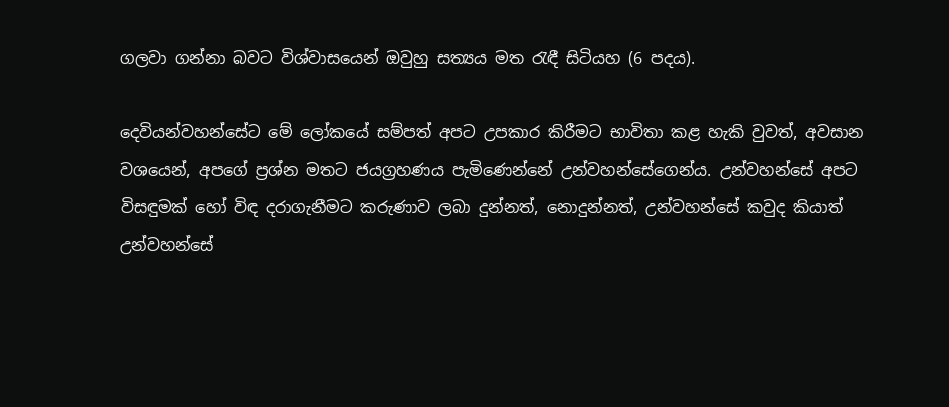ගලවා ගන්නා බවට විශ්වාසයෙන් ඔවුහු සත්‍යය මත රැඳී සිටියහ (6 පදය).

දෙවියන්වහන්සේට මේ ලෝකයේ සම්පත් අපට උපකාර කිරීමට භාවිතා කළ හැකි වුවත්, අවසාන වශයෙන්, අපගේ ප්‍රශ්න මතට ජයග්‍රහණය පැමිණෙන්නේ උන්වහන්සේගෙන්ය. උන්වහන්සේ අපට විසඳුමක් හෝ විඳ දරාගැනීමට කරුණාව ලබා දුන්නත්, නොදුන්නත්, උන්වහන්සේ කවුද කියාත් උන්වහන්සේ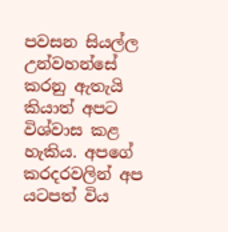පවසන සියල්ල උන්වහන්සේ කරනු ඇතැයි කියාත් අපට විශ්වාස කළ හැකිය. අපගේ කරදරවලින් අප යටපත් විය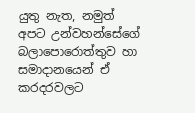යුතු නැත, නමුත් අපට උන්වහන්සේගේ බලාපොරොත්තුව හා සමාදානයෙන් ඒ කරදරවලට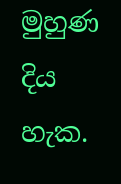මුහුණ දිය හැක.